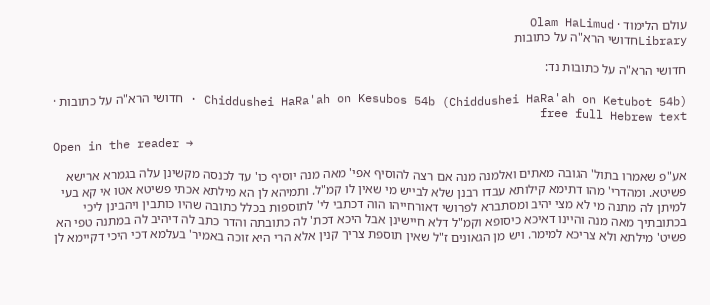עולם הלימוד · Olam HaLimud
Libraryחדושי הרא"ה על כתובות

חדושי הרא"ה על כתובות נד:

Chiddushei HaRa'ah on Kesubos 54b (Chiddushei HaRa'ah on Ketubot 54b) · חדושי הרא"ה על כתובות · free full Hebrew text

Open in the reader →

אע"פ שאמרו בתול' הגובה מאתים ואלמנה מנה אם רצה להוסיף אפי' מאה מנה יוסיף כו' עד לכנסה מקשינן עלה בגמרא ארישא פשיטא. ומהדרי' מהו דתימא קילותא עבדו רבנן שלא לבייש מי שאין לו קמ"ל. ותמיהא לן הא מילתא אכתי פשיטא אטו אי קא בעי למיתן לה מתנה מי לא מצי יהיב ומסתברא לפרושי דאורחייהו הוה דכתבי לי' לתוספות בכלל כתובה שהיו כותבין ויהבינן ליכי בכתובתיך מאה מנה והיינו דאיכא כיסופא וקמ"ל דלא חיישינן אבל היכא דכת' לה כתובתה והדר כתב לה דיהיב לה במתנה טפי הא פשיט' מילתא ולא צריכא למימר. ויש מן הגאונים ז"ל שאין תוספת צריך קנין אלא הרי היא זוכה באמיר' בעלמא דכי היכי דקיימא לן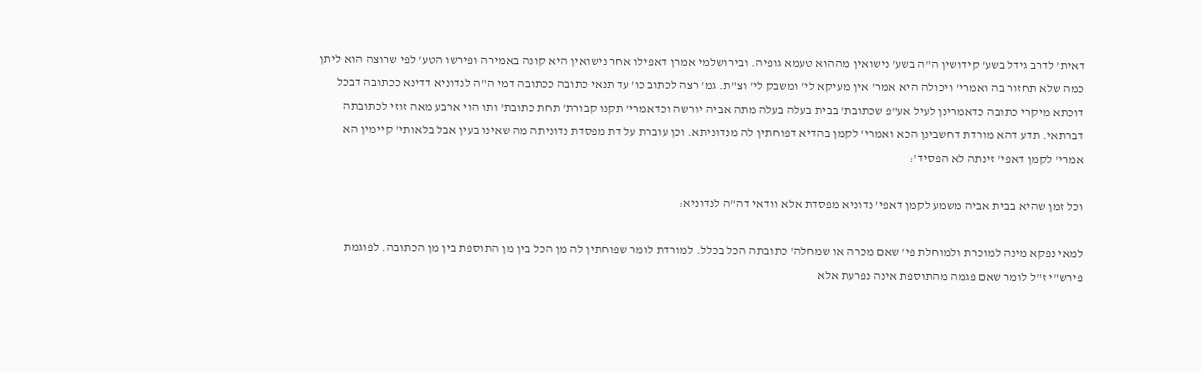דאית' לדרב גידל בשע' קידושין ה"ה בשע' נישואין מההוא טעמא גופיה. ובירושלמי אמרן דאפילו אחר נישואין היא קונה באמירה ופירשו הטע' לפי שרוצה הוא ליתן כמה שלא תחזור בה ואמרי' ויכולה היא אמר' אין מעיקא לי' ומשבק לי' וצ"ת. גמ' רצה לכתוב כו' עד תנאי כתובה ככתובה דמי ה"ה לנדוניא דדינא ככתובה דבכל דוכתא מיקרי כתובה כדאמרינן לעיל אע"פ שכתובת' בבית בעלה בעלה מתה אביה יורשה וכדאמרי' תקנו קבורת' תחת כתובת' ותו הוי ארבע מאה זוזי לכתובתה דברתאי. תדע דהא מורדת דחשבינן הכא ואמרי' לקמן בהדיא דפוחתין לה מנדוניתא. וכן עוברת על דת מפסדת נדוניתה מה שאינו בעין אבל בלאותי' קיימין הא אמרי' לקמן דאפי' זינתה לא הפסיד':

וכל זמן שהיא בבית אביה משמע לקמן דאפי' נדוניא מפסדת אלא וודאי דה"ה לנדוניא:

למאי נפקא מינה למוכרת ולמוחלת פי' שאם מכרה או שמחלה' כתובתה הכל בכלל. למורדת לומר שפוחתין לה מן הכל בין מן התוספת בין מן הכתובה. לפוגמת פירש"י ז"ל לומר שאם פגמה מהתוספת אינה נפרעת אלא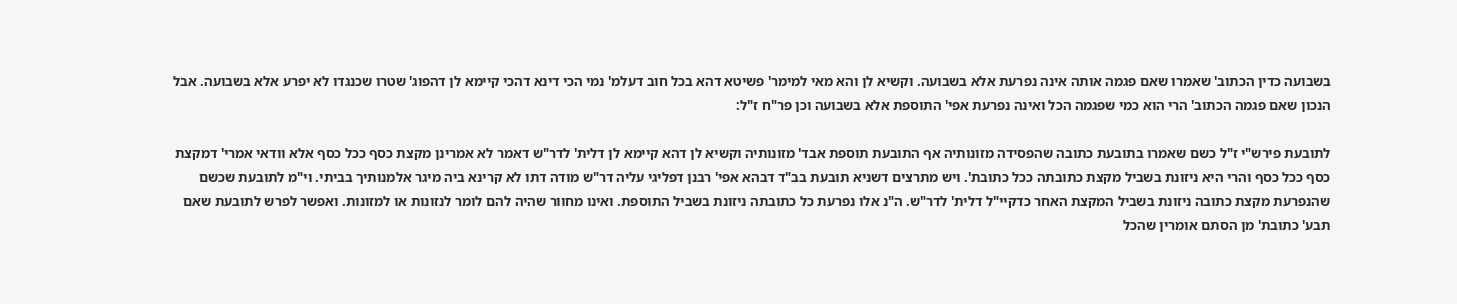בשבועה כדין הכתוב' שאמרו שאם פגמה אותה אינה נפרעת אלא בשבועה. וקשיא לן והא מאי למימר' פשיטא דהא בכל חוב דעלמ' נמי הכי דינא דהכי קיימא לן דהפוג' שטרו שכנגדו לא יפרע אלא בשבועה. אבל הנכון שאם פגמה הכתוב' הרי הוא כמי שפגמה הכל ואינה נפרעת אפי' התוספת אלא בשבועה וכן פר"ח ז"ל:

לתובעת פירש"י ז"ל כשם שאמרו בתובעת כתובה שהפסידה מזונותיה אף התובעת תוספת אבד' מזונותיה וקשיא לן דהא קיימא לן דלית' לדר"ש דאמר לא אמרינן מקצת כסף ככל כסף אלא וודאי אמרי' דמקצת כסף ככל כסף והרי היא ניזונת בשביל מקצת כתובתה ככל כתובת'. ויש מתרצים דשניא תובעת בב"ד דבהא אפי' רבנן דפליגי עליה דר"ש מודה דתו לא קרינא ביה מיגר אלמנותיך בביתי. וי"מ לתובעת שכשם שהנפרעת מקצת כתובה ניזונת בשביל המקצת האחר כדקיי"ל דלית' לדר"ש. ה"נ אלו נפרעת כל כתובתה ניזונת בשביל התוספת. ואינו מחוור שהיה להם לומר לנזונות או למזונות. ואפשר לפרש לתובעת שאם תבע' כתובת' מן הסתם אומרין שהכל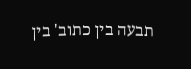תבעה בין כתוב' בין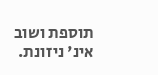תוספת ושוב אינ' ניזונת.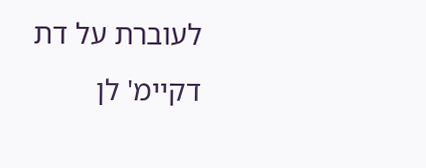לעוברת על דת דקיימ' לן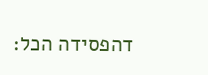דהפסידה הכל: